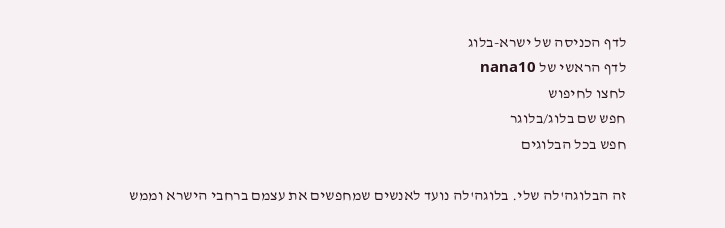לדף הכניסה של ישרא-בלוג
לדף הראשי של nana10
לחצו לחיפוש
חפש שם בלוג/בלוגר
חפש בכל הבלוגים

זה הבלוגה'לה שלי. בלוגה'לה נועד לאנשים שמחפשים את עצמם ברחבי הישרא וממש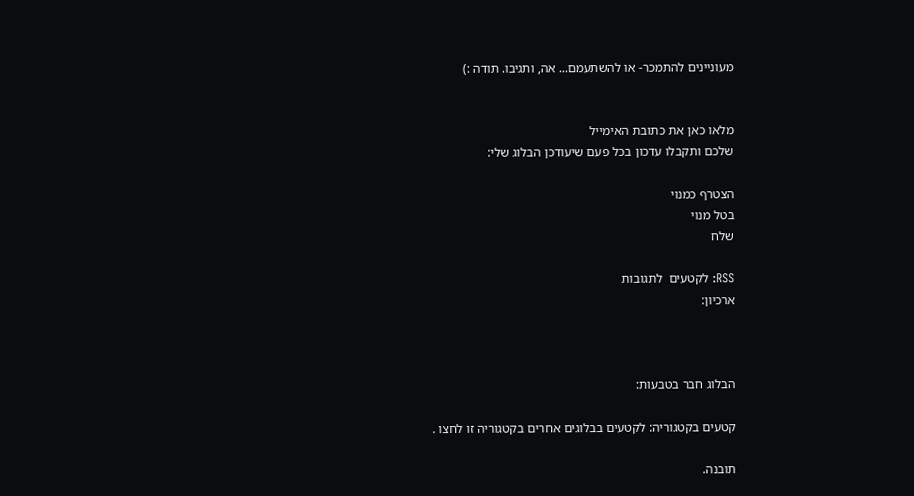מעוניינים להתמכר- או להשתעמם... אה, ותגיבו. תודה :)


מלאו כאן את כתובת האימייל
שלכם ותקבלו עדכון בכל פעם שיעודכן הבלוג שלי:

הצטרף כמנוי
בטל מנוי
שלח

RSS: לקטעים  לתגובות
ארכיון:



הבלוג חבר בטבעות:

קטעים בקטגוריה: לקטעים בבלוגים אחרים בקטגוריה זו לחצו .

תובנה.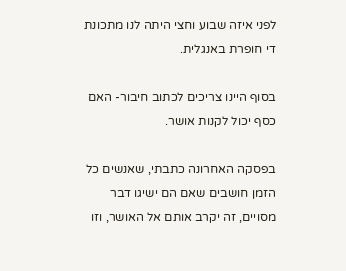לפני איזה שבוע וחצי היתה לנו מתכונת די חופרת באנגלית.

בסוף היינו צריכים לכתוב חיבור- האם כסף יכול לקנות אושר.

בפסקה האחרונה כתבתי, שאנשים כל הזמן חושבים שאם הם ישיגו דבר מסויים, זה יקרב אותם אל האושר, וזו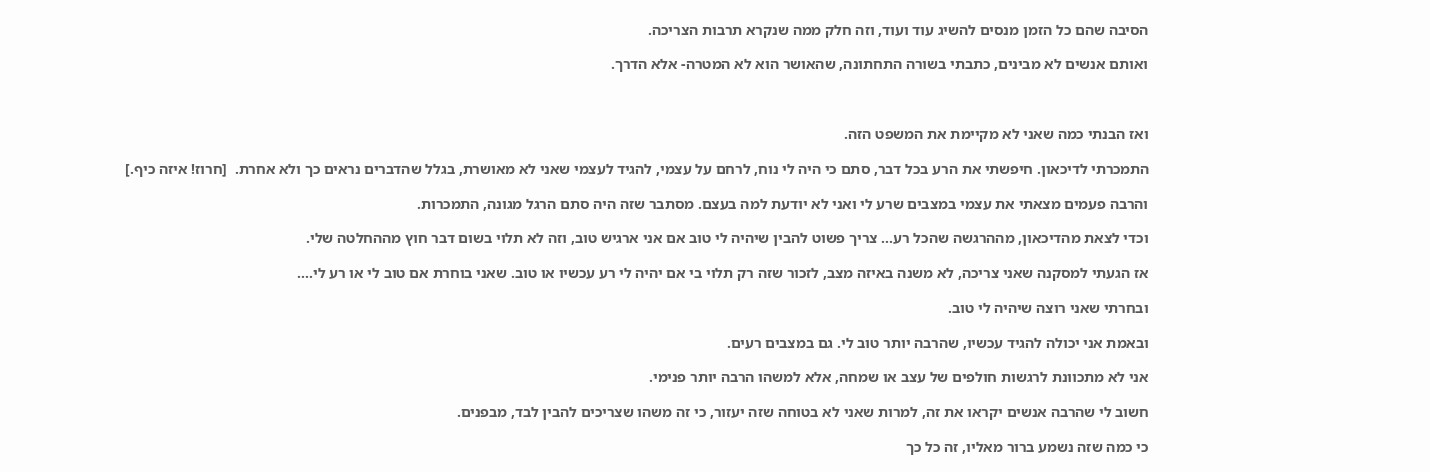הסיבה שהם כל הזמן מנסים להשיג עוד ועוד, וזה חלק ממה שנקרא תרבות הצריכה.

ואותם אנשים לא מבינים, כתבתי בשורה התחתונה, שהאושר הוא לא המטרה- אלא הדרך.



ואז הבנתי כמה שאני לא מקיימת את המשפט הזה.

התמכרתי לדיכאון. חיפשתי את הרע בכל דבר, סתם כי היה לי נוח, לרחם על עצמי, להגיד לעצמי שאני לא מאושרת, בגלל שהדברים נראים כך ולא אחרת.  [חרוז! איזה כיף.]

והרבה פעמים מצאתי את עצמי במצבים שרע לי ואני לא יודעת למה בעצם. מסתבר שזה היה סתם הרגל מגונה, התמכרות.

וכדי לצאת מהדיכאון, מההרגשה שהכל רע... צריך פשוט להבין שיהיה לי טוב אם אני ארגיש טוב, וזה לא תלוי בשום דבר חוץ מההחלטה שלי.

אז הגעתי למסקנה שאני צריכה, לא משנה באיזה מצב, לזכור שזה רק תלוי בי אם יהיה לי רע עכשיו או טוב. שאני בוחרת אם טוב לי או רע לי....

ובחרתי שאני רוצה שיהיה לי טוב.

ובאמת אני יכולה להגיד עכשיו, שהרבה יותר טוב לי. גם במצבים רעים.

אני לא מתכוונת לרגשות חולפים של עצב או שמחה, אלא למשהו הרבה יותר פנימי.

חשוב לי שהרבה אנשים יקראו את זה, למרות שאני לא בטוחה שזה יעזור, כי זה משהו שצריכים להבין לבד, מבפנים.

כי כמה שזה נשמע ברור מאליו, זה כל כך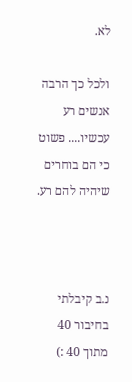לא.

ולכל כך הרבה אנשים רע עכשיו.... פשוט כי הם בוחרים שיהיה להם רע.



נ.ב קיבלתי בחיבור 40 מתוך 40 :)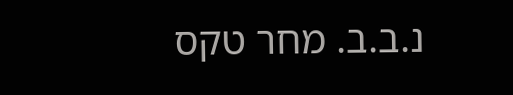נ.ב.ב. מחר טקס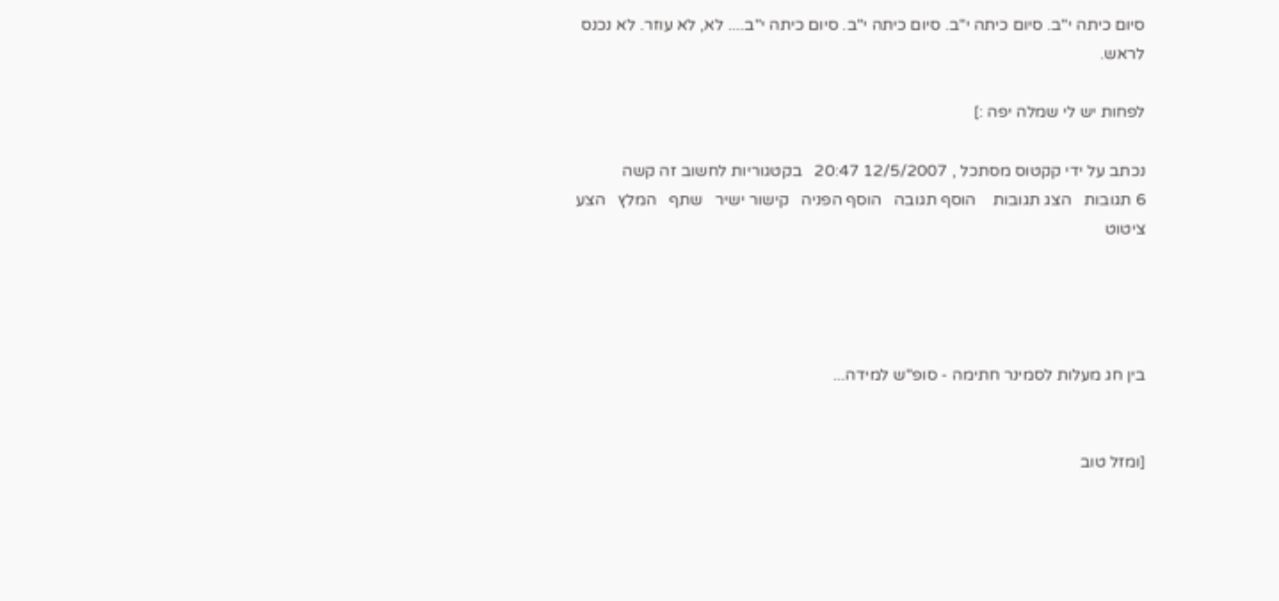סיום כיתה י"ב. סיום כיתה י"ב. סיום כיתה י"ב. סיום כיתה י"ב.... לא, לא עוזר. לא נכנס לראש.

לפחות יש לי שמלה יפה :]

נכתב על ידי קקטוס מסתכל , 12/5/2007 20:47   בקטגוריות לחשוב זה קשה
6 תגובות   הצג תגובות    הוסף תגובה   הוסף הפניה   קישור ישיר   שתף   המלץ   הצע ציטוט




בין חג מעלות לסמינר חתימה - סופ"ש למידה...


[ומזל טוב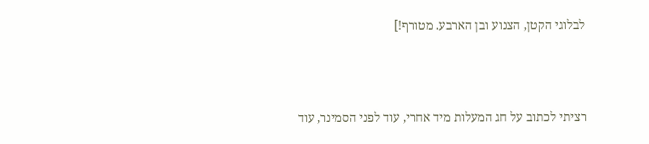לבלוגי הקטן, הצנוע ובן הארבע. מטורף!]



רציתי לכתוב על חג המעלות מיד אחרי, עוד לפני הסמינר, עוד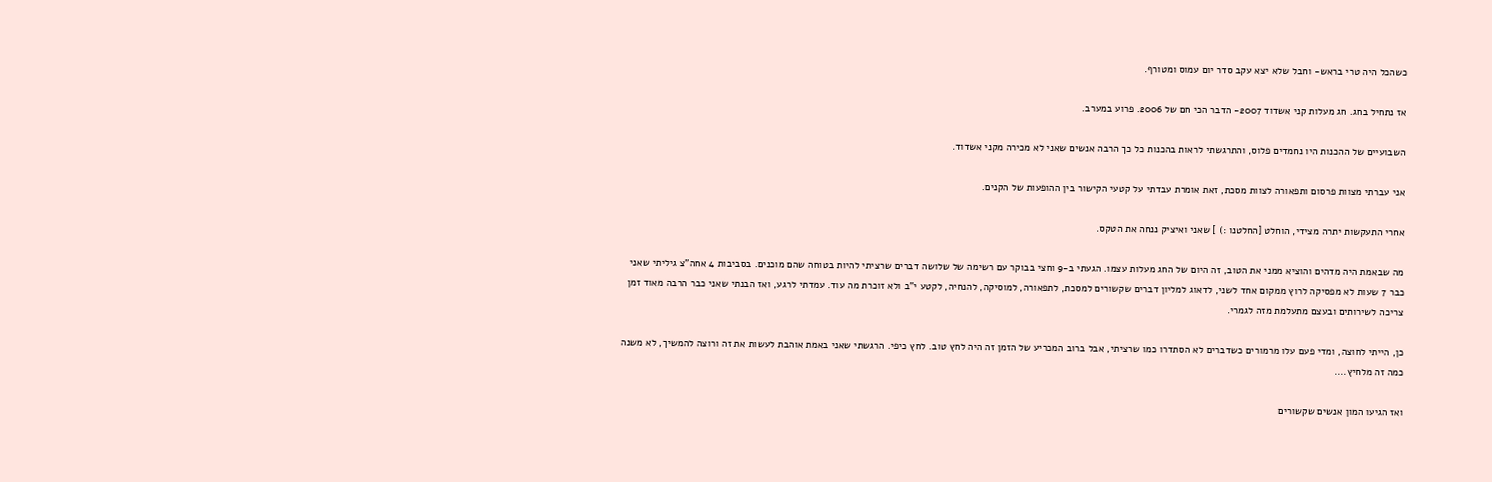כשהכל היה טרי בראש- וחבל שלא יצא עקב סדר יום עמוס ומטורף.

אז נתחיל בחג. חג מעלות קני אשדוד 2007- הדבר הכי חם של 2006. פרוע במערב.

השבועיים של ההכנות היו נחמדים פלוס, והתרגשתי לראות בהכנות כל כך הרבה אנשים שאני לא מכירה מקני אשדוד.

אני עברתי מצוות פרסום ותפאורה לצוות מסכת, זאת אומרת עבדתי על קטעי הקישור בין ההופעות של הקנים.

אחרי התעקשות יתרה מצידי, הוחלט [החלטנו :) ] שאני ואיציק ננחה את הטקס.

מה שבאמת היה מדהים והוציא ממני את הטוב, זה היום של החג מעלות עצמו. הגעתי ב-9 וחצי בבוקר עם רשימה של שלושה דברים שרציתי להיות בטוחה שהם מוכנים. בסביבות 4 אחה"צ גיליתי שאני כבר 7 שעות לא מפסיקה לרוץ ממקום אחד לשני, לדאוג למליון דברים שקשורים למסכת, לתפאורה, למוסיקה, להנחיה, לקטע י"ב ולא זוכרת מה עוד. עמדתי לרגע, ואז הבנתי שאני כבר הרבה מאוד זמן צריכה לשירותים ובעצם מתעלמת מזה לגמרי.

כן, הייתי לחוצה, ומדי פעם עלו מרמורים כשדברים לא הסתדרו כמו שרציתי, אבל ברוב המכריע של הזמן זה היה לחץ טוב. לחץ כיפי. הרגשתי שאני באמת אוהבת לעשות את זה ורוצה להמשיך, לא משנה כמה זה מלחיץ....

ואז הגיעו המון אנשים שקשורים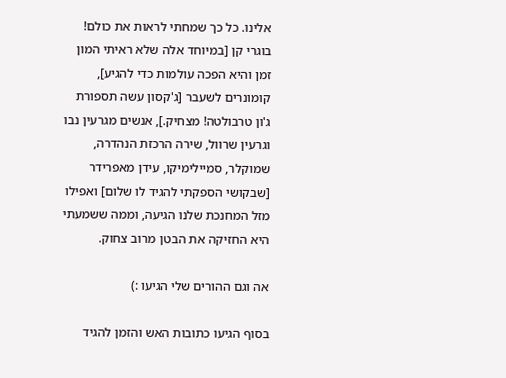אלינו. כל כך שמחתי לראות את כולם! בוגרי קן [במיוחד אלה שלא ראיתי המון זמן והיא הפכה עולמות כדי להגיע], קומונרים לשעבר [ג'קסון עשה תספורת ג'ון טרבולטה! מצחיק.], אנשים מגרעין נבו וגרעין שרוול, שירה הרכזת הנהדרה, שמוקלר, סמיילימיקו, עידן מאפרידר [שבקושי הספקתי להגיד לו שלום] ואפילו מזל המחנכת שלנו הגיעה, וממה ששמעתי היא החזיקה את הבטן מרוב צחוק.

אה וגם ההורים שלי הגיעו :)

בסוף הגיעו כתובות האש והזמן להגיד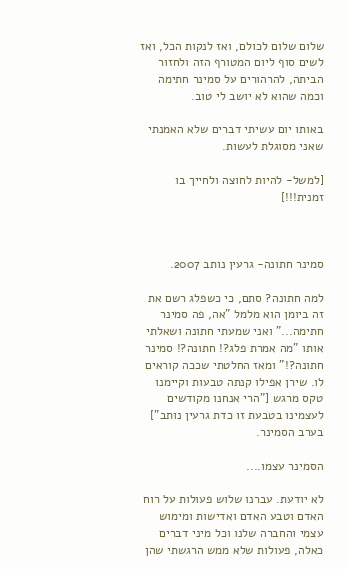שלום שלום לכולם, ואז לנקות הכל, ואז לשים סוף ליום המטורף הזה ולחזור הביתה, להרהורים על סמינר חתימה וכמה שהוא לא יושב לי טוב.

באותו יום עשיתי דברים שלא האמנתי שאני מסוגלת לעשות.

[למשל- להיות לחוצה ולחייך בו זמנית!!!]



סמינר חתונה- גרעין נותב 2007.

למה חתונה? סתם, כי כשפלג רשם את זה ביומן הוא מלמל "אה, פה סמינר חתימה..." ואני שמעתי חתונה ושאלתי אותו "מה אמרת פלג?! חתונה?! סמינר חתונה?!" ומאז החלטתי שככה קוראים לו. שירן אפילו קנתה טבעות וקיימנו טקס מרגש ["הרי אנחנו מקודשים לעצמינו בטבעת זו כדת גרעין נותב"] בערב הסמינר.

הסמינר עצמו....

לא יודעת. עברנו שלוש פעולות על רוח האדם וטבע האדם ואדישות ומימוש עצמי והחברה שלנו וכל מיני דברים כאלה, פעולות שלא ממש הרגשתי שהן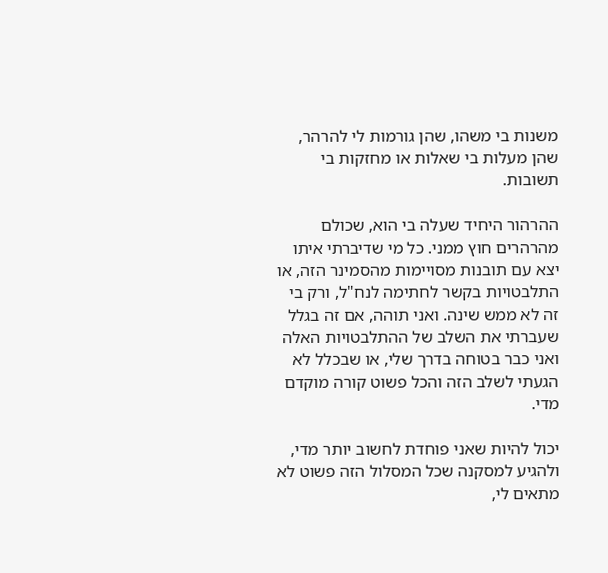משנות בי משהו, שהן גורמות לי להרהר, שהן מעלות בי שאלות או מחזקות בי תשובות.

ההרהור היחיד שעלה בי הוא, שכולם מהרהרים חוץ ממני. כל מי שדיברתי איתו יצא עם תובנות מסויימות מהסמינר הזה, או התלבטויות בקשר לחתימה לנח"ל, ורק בי זה לא ממש שינה. ואני תוהה, אם זה בגלל שעברתי את השלב של ההתלבטויות האלה ואני כבר בטוחה בדרך שלי, או שבכלל לא הגעתי לשלב הזה והכל פשוט קורה מוקדם מדי.

יכול להיות שאני פוחדת לחשוב יותר מדי, ולהגיע למסקנה שכל המסלול הזה פשוט לא מתאים לי,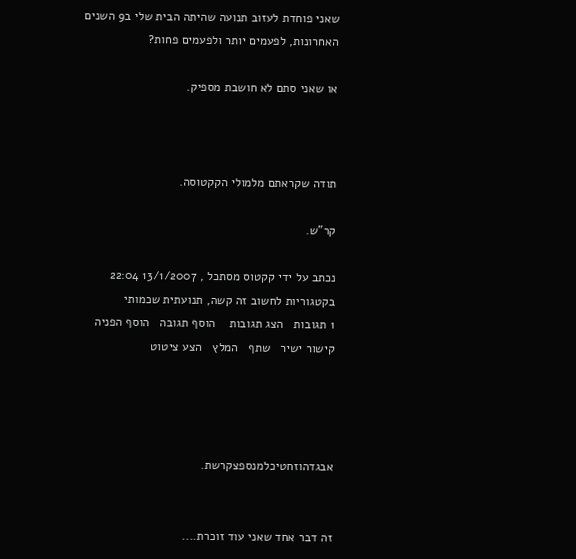שאני פוחדת לעזוב תנועה שהיתה הבית שלי ב9 השנים האחרונות, לפעמים יותר ולפעמים פחות?

או שאני סתם לא חושבת מספיק.



תודה שקראתם מלמולי הקקטוסה.

קר"ש.

נכתב על ידי קקטוס מסתכל , 13/1/2007 22:04   בקטגוריות לחשוב זה קשה, תנועתית שכמותי
1 תגובות   הצג תגובות    הוסף תגובה   הוסף הפניה   קישור ישיר   שתף   המלץ   הצע ציטוט




אבגדהוזחטיכלמנספצקרשת.


זה דבר אחד שאני עוד זוכרת....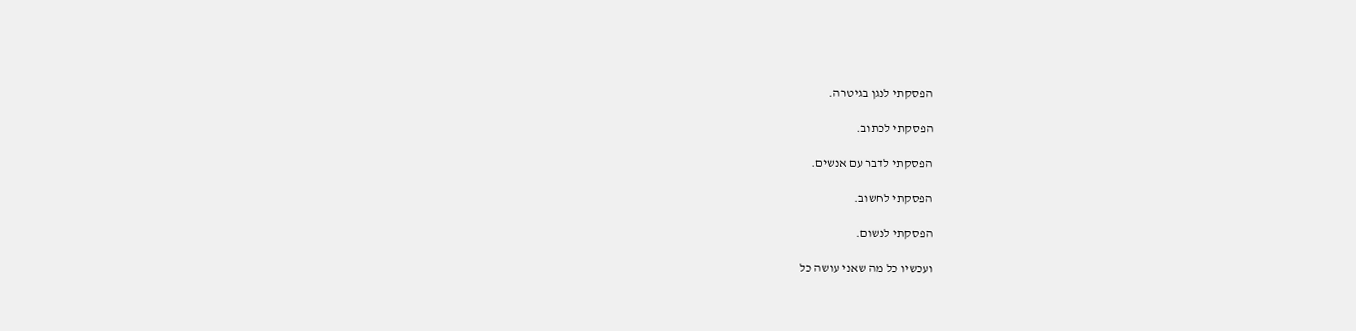הפסקתי לנגן בגיטרה.

הפסקתי לכתוב.

הפסקתי לדבר עם אנשים.

הפסקתי לחשוב.

הפסקתי לנשום.

ועכשיו כל מה שאני עושה כל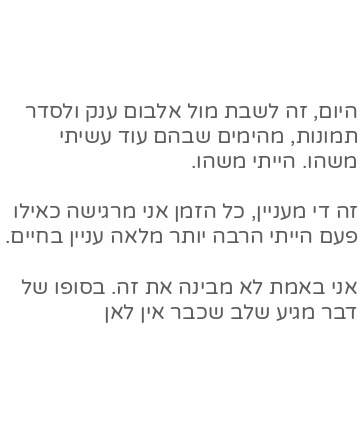היום, זה לשבת מול אלבום ענק ולסדר תמונות, מהימים שבהם עוד עשיתי משהו. הייתי משהו.

זה די מעניין, כל הזמן אני מרגישה כאילו פעם הייתי הרבה יותר מלאה עניין בחיים.

אני באמת לא מבינה את זה. בסופו של דבר מגיע שלב שכבר אין לאן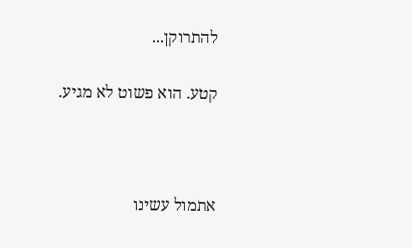להתרוקן...

קטע. הוא פשוט לא מגיע.



אתמול עשינו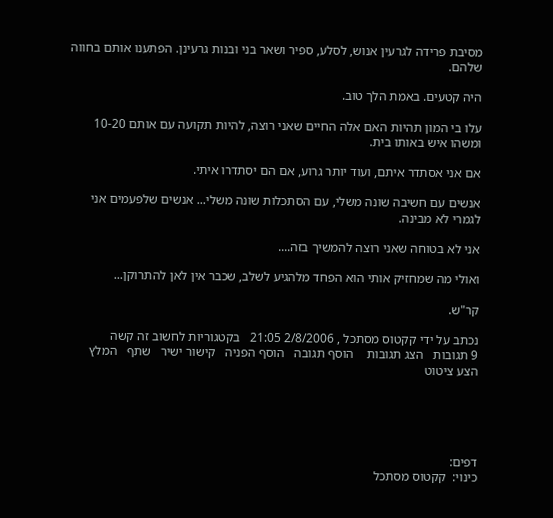מסיבת פרידה לגרעין אנוש, לסלע, ספיר ושאר בני ובנות גרעינן. הפתענו אותם בחווה שלהם.

היה קטעים. באמת הלך טוב.

עלו בי המון תהיות האם אלה החיים שאני רוצה, להיות תקועה עם אותם 10-20 ומשהו איש באותו בית.

אם אני אסתדר איתם, ועוד יותר גרוע, אם הם יסתדרו איתי.

אנשים עם חשיבה שונה משלי, עם הסתכלות שונה משלי... אנשים שלפעמים אני לגמרי לא מבינה.

אני לא בטוחה שאני רוצה להמשיך בזה....

ואולי מה שמחזיק אותי הוא הפחד מלהגיע לשלב, שכבר אין לאן להתרוקן...

קר"ש.

נכתב על ידי קקטוס מסתכל , 2/8/2006 21:05   בקטגוריות לחשוב זה קשה
9 תגובות   הצג תגובות    הוסף תגובה   הוסף הפניה   קישור ישיר   שתף   המלץ   הצע ציטוט





דפים:
כינוי:  קקטוס מסתכל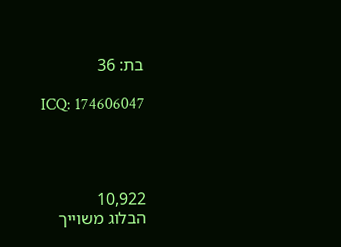בת: 36

ICQ: 174606047




10,922
הבלוג משוייך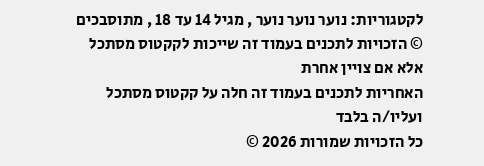לקטגוריות: נוער נוער נוער , מגיל 14 עד 18 , מתוסבכים
© הזכויות לתכנים בעמוד זה שייכות לקקטוס מסתכל אלא אם צויין אחרת
האחריות לתכנים בעמוד זה חלה על קקטוס מסתכל ועליו/ה בלבד
כל הזכויות שמורות 2026 ©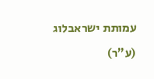עמותת ישראבלוג (ע"ר)